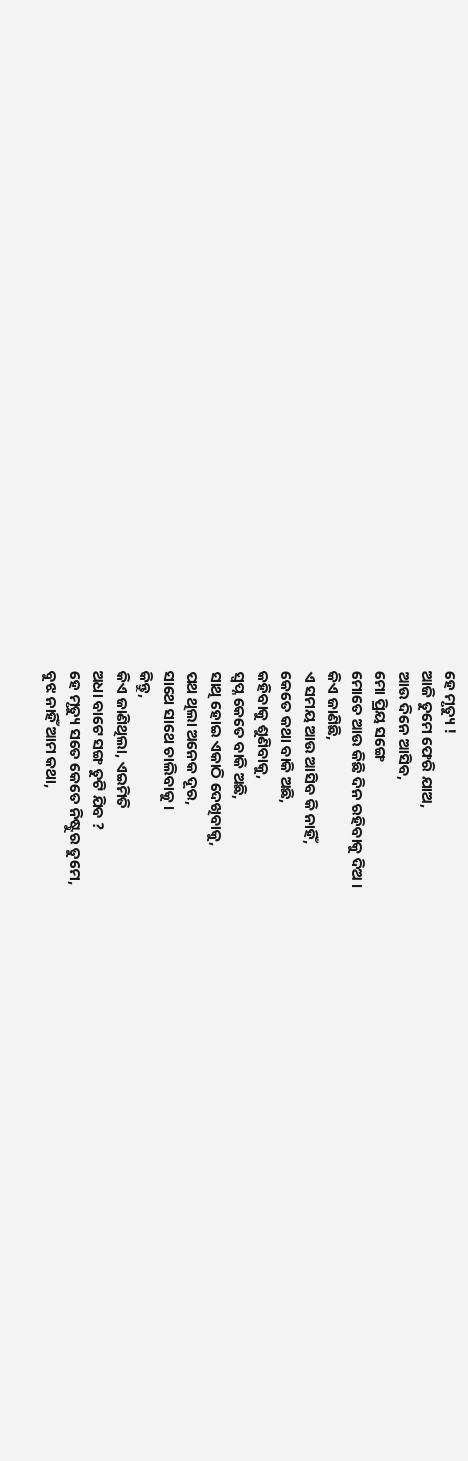ହେ ମୃତ୍ୟୁ !
ଆଜି ତୁମେ ଫେରି ଯାଅ,
ଆଉ ଦିନେ ଆସିବ,
ମୋ ପ୍ରିୟ ସଙ୍ଗେ
ମୋତେ ଆଉ କିଛି ଦିନ ରହିବାକୁ ଦିଅ ।
କିଏ ଜାଣିଛି,
ଏ ସମୟ ଆଉ ଆସିବ କି ନାହିଁ,
କେତେ କଥା ବାକି ଅଛି,
କହିବାକୁ ଶୁଣିବାକୁ,
ସ୍ୱପ୍ନ କେତେ ବାକି ଅଛି,
ସାଥି ହୋଇ ଏକାଠି ଦେଖିବାକୁ,
ପଥ ଥିଲା ଅନେକ ଦୂର,
ସାଥେ ସାଥେ ଚାଲିବାକୁ ।
କିନ୍ତୁ,
କିଏ ଜାଣିଥିଲା, ଏଇମିତି
ଅଧା ବାଟେ ସଙ୍ଗ ତୁଟି ଯିବ ?
ହେ ମୃତ୍ୟୁ ସତେ କେତେ ନିଷ୍ଟୁର ତୁମେ,
ବୁଝ ନାହିଁ ଆମ କଥା,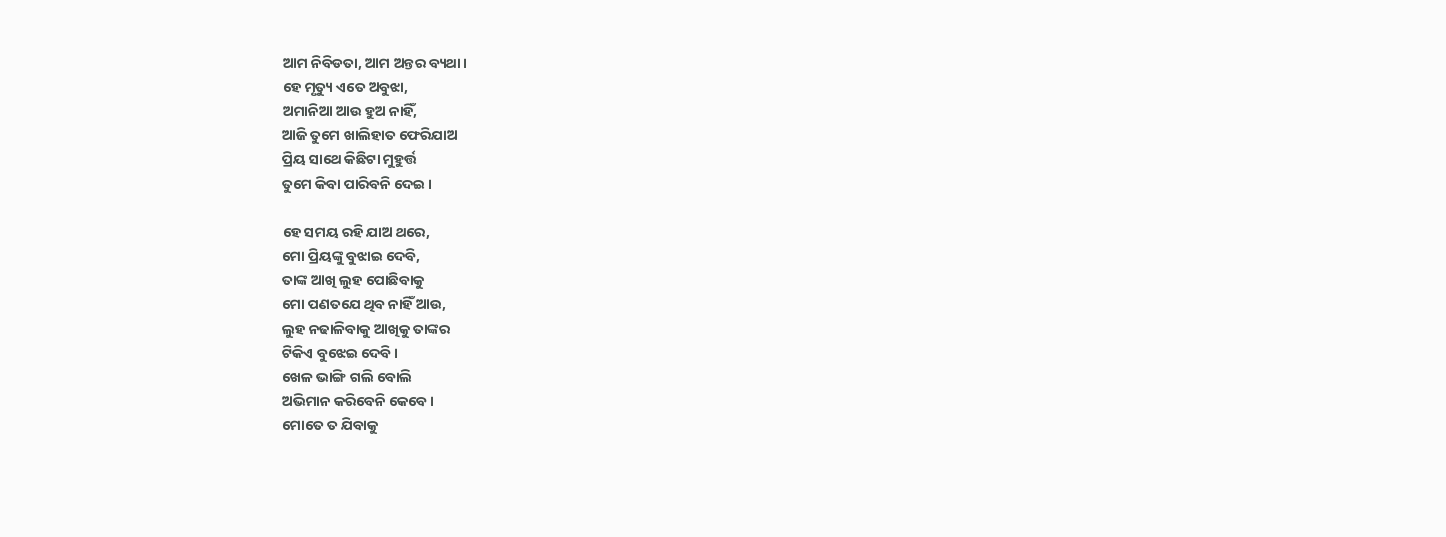ଆମ ନିବିଡତା, ଆମ ଅନ୍ତର ବ୍ୟଥା ।
ହେ ମୃତ୍ୟୁ ଏତେ ଅବୁଝା,
ଅମାନିଆ ଆଉ ହୁଅ ନାହିଁ,
ଆଜି ତୁମେ ଖାଲିହାତ ଫେରିଯାଅ
ପ୍ରିୟ ସାଥେ କିଛିଟା ମୁହୁର୍ତ୍ତ
ତୁମେ କିବା ପାରିବନି ଦେଇ ।

ହେ ସମୟ ରହି ଯାଅ ଥରେ,
ମୋ ପ୍ରିୟଙ୍କୁ ବୁଝାଇ ଦେବି,
ତାଙ୍କ ଆଖି ଲୁହ ପୋଛିବାକୁ
ମୋ ପଣତଯେ ଥିବ ନାହିଁ ଆଉ,
ଲୁହ ନଢାଳିବାକୁ ଆଖିକୁ ତାଙ୍କର
ଟିକିଏ ବୁଝେଇ ଦେବି ।
ଖେଳ ଭାଙ୍ଗି ଗଲି ବୋଲି
ଅଭିମାନ କରିବେନି କେବେ ।
ମୋତେ ତ ଯିବାକୁ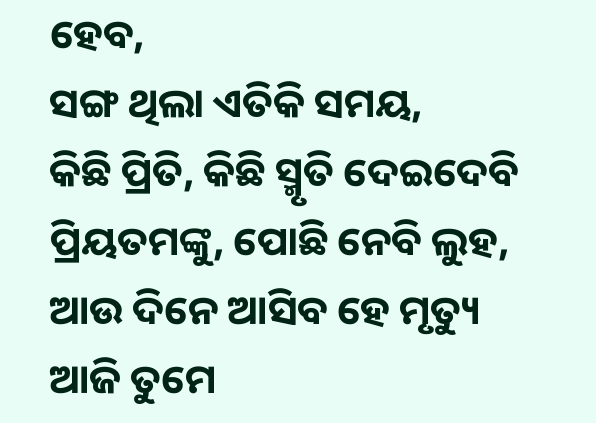ହେବ,
ସଙ୍ଗ ଥିଲା ଏତିକି ସମୟ,
କିଛି ପ୍ରିତି, କିଛି ସ୍ମୃତି ଦେଇଦେବି
ପ୍ରିୟତମଙ୍କୁ, ପୋଛି ନେବି ଲୁହ,
ଆଉ ଦିନେ ଆସିବ ହେ ମୃତ୍ୟୁ
ଆଜି ତୁମେ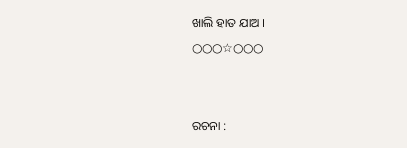ଖାଲି ହାତ ଯାଅ ।
○○○☆○○○


ରଚନା :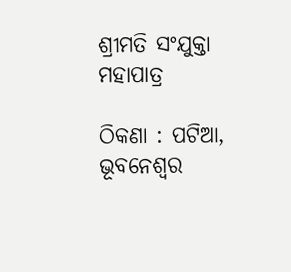ଶ୍ରୀମତି ସଂଯୁକ୍ତା ମହାପାତ୍ର

ଠିକଣା : ପଟିଆ, ଭୂବନେଶ୍ୱର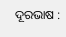ଦୂରଭାଷ :